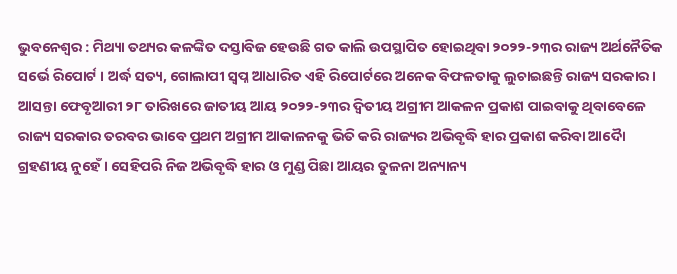ଭୁବନେଶ୍ୱର : ମିଥ୍ୟା ତଥ୍ୟର କଳଙ୍କିତ ଦସ୍ତାବିଜ ହେଉଛି ଗତ କାଲି ଉପସ୍ଥାପିତ ହୋଇଥିବା ୨୦୨୨-୨୩ର ରାଜ୍ୟ ଅର୍ଥନୈତିକ ସର୍ଭେ ରିପୋର୍ଟ । ଅର୍ଦ୍ଧ ସତ୍ୟ, ଗୋଲାପୀ ସ୍ୱପ୍ନ ଆଧାରିତ ଏହି ରିପୋର୍ଟରେ ଅନେକ ବିଫଳତାକୁ ଲୁଚାଇଛନ୍ତି ରାଜ୍ୟ ସରକାର । ଆସନ୍ତା ଫେବୃଆରୀ ୨୮ ତାରିଖରେ ଜାତୀୟ ଆୟ ୨୦୨୨-୨୩ର ଦ୍ୱିତୀୟ ଅଗ୍ରୀମ ଆକଳନ ପ୍ରକାଶ ପାଇବାକୁ ଥିବାବେଳେ ରାଜ୍ୟ ସରକାର ତରବର ଭାବେ ପ୍ରଥମ ଅଗ୍ରୀମ ଆକାଳନକୁ ଭିତି କରି ରାଜ୍ୟର ଅଭିବୃଦ୍ଧି ହାର ପ୍ରକାଶ କରିବା ଆଦୈା ଗ୍ରହଣୀୟ ନୁହେଁ । ସେହିପରି ନିଜ ଅଭିବୃଦ୍ଧି ହାର ଓ ମୁଣ୍ଡ ପିଛା ଆୟର ତୁଳନା ଅନ୍ୟାନ୍ୟ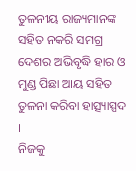ତୁଳନୀୟ ରାଜ୍ୟମାନଙ୍କ ସହିତ ନକରି ସମଗ୍ର ଦେଶର ଅଭିବୃଦ୍ଧି ହାର ଓ ମୁଣ୍ଡ ପିଛା ଆୟ ସହିତ ତୁଳନା କରିବା ହାତ୍ସ୍ୟାସ୍ପଦ ।
ନିଜକୁ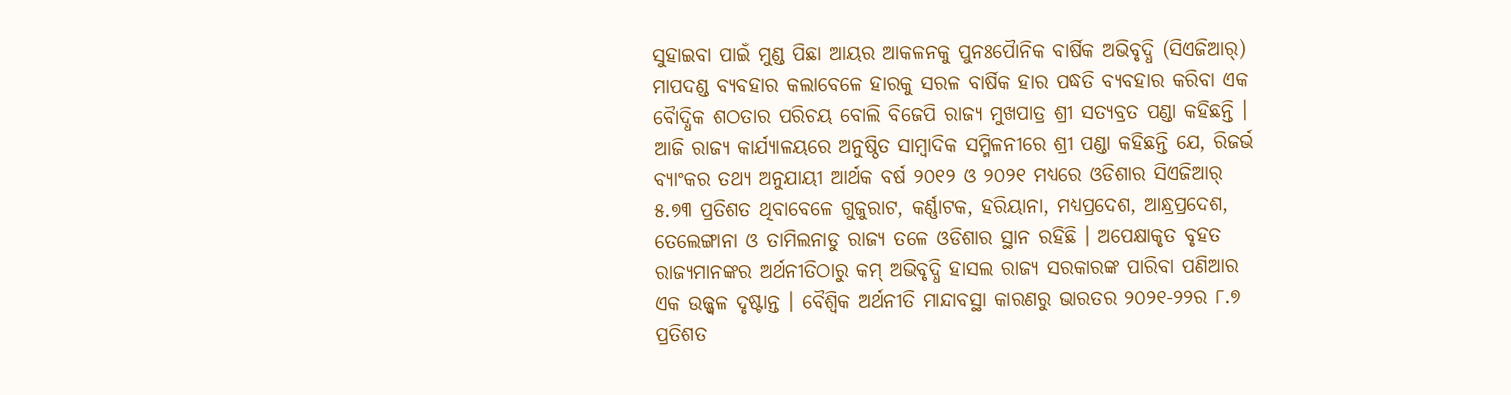ସୁହାଇବା ପାଇଁ ମୁଣ୍ଡ ପିଛା ଆୟର ଆକଳନକୁ ପୁନଃପୈାନିକ ବାର୍ଷିକ ଅଭିବୃଦ୍ଧି (ସିଏଜିଆର୍) ମାପଦଣ୍ଡ ବ୍ୟବହାର କଲାବେଳେ ହାରକୁ ସରଳ ବାର୍ଷିକ ହାର ପଦ୍ଧତି ବ୍ୟବହାର କରିବା ଏକ ବୈାଦ୍ଧିକ ଶଠତାର ପରିଚୟ ବୋଲି ବିଜେପି ରାଜ୍ୟ ମୁଖପାତ୍ର ଶ୍ରୀ ସତ୍ୟବ୍ରତ ପଣ୍ଡା କହିଛନ୍ତି । ଆଜି ରାଜ୍ୟ କାର୍ଯ୍ୟାଳୟରେ ଅନୁଷ୍ଠିତ ସାମ୍ବାଦିକ ସମ୍ମିଳନୀରେ ଶ୍ରୀ ପଣ୍ଡା କହିଛନ୍ତି ଯେ, ରିଜର୍ଭ ବ୍ୟାଂକର ତଥ୍ୟ ଅନୁଯାୟୀ ଆର୍ଥକ ବର୍ଷ ୨୦୧୨ ଓ ୨୦୨୧ ମଧ୍ୟରେ ଓଡିଶାର ସିଏଜିଆର୍ ୫.୭୩ ପ୍ରତିଶତ ଥିବାବେଳେ ଗୁଜୁରାଟ, କର୍ଣ୍ଣାଟକ, ହରିୟାନା, ମଧ୍ୟପ୍ରଦେଶ, ଆନ୍ଧ୍ରପ୍ରଦେଶ, ତେଲେଙ୍ଗାନା ଓ ତାମିଲନାଡୁ ରାଜ୍ୟ ତଳେ ଓଡିଶାର ସ୍ଥାନ ରହିଛି । ଅପେକ୍ଷାକୃତ ବୃହତ ରାଜ୍ୟମାନଙ୍କର ଅର୍ଥନୀତିଠାରୁ କମ୍ ଅଭିବୃଦ୍ଧି ହାସଲ ରାଜ୍ୟ ସରକାରଙ୍କ ପାରିବା ପଣିଆର ଏକ ଉଜ୍ଜ୍ୱଳ ଦୃଷ୍ଟାନ୍ତ । ବୈଶ୍ୱିକ ଅର୍ଥନୀତି ମାନ୍ଦାବସ୍ଥା କାରଣରୁ ଭାରତର ୨୦୨୧-୨୨ର ୮.୭ ପ୍ରତିଶତ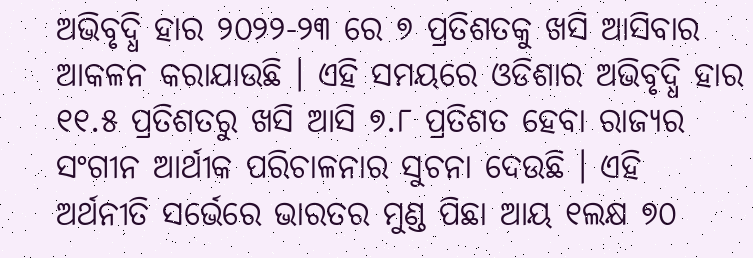ଅଭିବୃଦ୍ଧି ହାର ୨୦୨୨-୨୩ ରେ ୭ ପ୍ରତିଶତକୁ ଖସି ଆସିବାର ଆକଳନ କରାଯାଉଛି । ଏହି ସମୟରେ ଓଡିଶାର ଅଭିବୃଦ୍ଧି ହାର ୧୧.୫ ପ୍ରତିଶତରୁ ଖସି ଆସି ୭.୮ ପ୍ରତିଶତ ହେବା ରାଜ୍ୟର ସଂଗୀନ ଆର୍ଥୀକ ପରିଚାଳନାର ସୁଚନା ଦେଉଛି । ଏହି ଅର୍ଥନୀତି ସର୍ଭେରେ ଭାରତର ମୁଣ୍ଡ ପିଛା ଆୟ ୧ଲକ୍ଷ ୭୦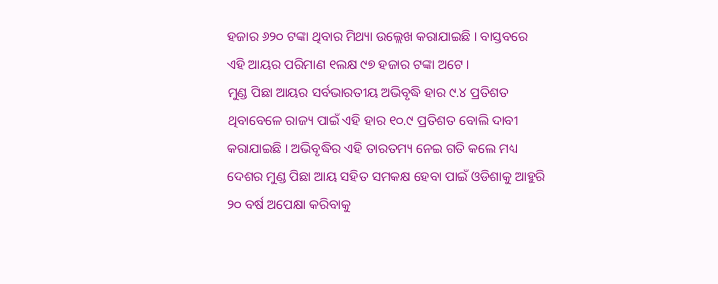ହଜାର ୬୨୦ ଟଙ୍କା ଥିବାର ମିଥ୍ୟା ଉଲ୍ଲେଖ କରାଯାଇଛି । ବାସ୍ତବରେ ଏହି ଆୟର ପରିମାଣ ୧ଲକ୍ଷ ୯୭ ହଜାର ଟଙ୍କା ଅଟେ ।
ମୁଣ୍ଡ ପିଛା ଆୟର ସର୍ବଭାରତୀୟ ଅଭିବୃଦ୍ଧି ହାର ୯.୪ ପ୍ରତିଶତ ଥିବାବେଳେ ରାଜ୍ୟ ପାଇଁ ଏହି ହାର ୧୦.୯ ପ୍ରତିଶତ ବୋଲି ଦାବୀ କରାଯାଇଛି । ଅଭିବୃଦ୍ଧିର ଏହି ତାରତମ୍ୟ ନେଇ ଗତି କଲେ ମଧ୍ୟ ଦେଶର ମୁଣ୍ଡ ପିଛା ଆୟ ସହିତ ସମକକ୍ଷ ହେବା ପାଇଁ ଓଡିଶାକୁ ଆହୁରି ୨୦ ବର୍ଷ ଅପେକ୍ଷା କରିବାକୁ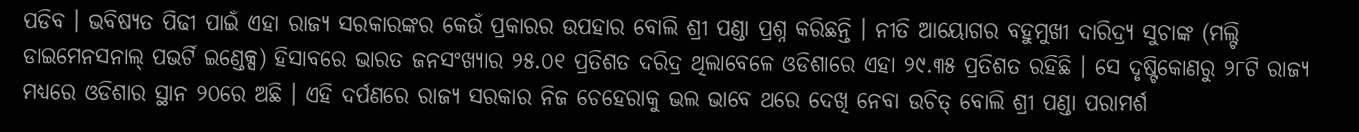ପଡିବ । ଭବିଷ୍ୟତ ପିଢୀ ପାଇଁ ଏହା ରାଜ୍ୟ ସରକାରଙ୍କର କେଉଁ ପ୍ରକାରର ଉପହାର ବୋଲି ଶ୍ରୀ ପଣ୍ଡା ପ୍ରଶ୍ନ କରିଛନ୍ତି । ନୀତି ଆୟୋଗର ବହୁମୁଖୀ ଦାରିଦ୍ର୍ୟ ସୁଚାଙ୍କ (ମଲ୍ଟି ଡାଇମେନସନାଲ୍ ପଭର୍ଟି ଇଣ୍ଡେକ୍ସ) ହିସାବରେ ଭାରତ ଜନସଂଖ୍ୟାର ୨୫.୦୧ ପ୍ରତିଶତ ଦରିଦ୍ର ଥିଲାବେଳେ ଓଡିଶାରେ ଏହା ୨୯.୩୫ ପ୍ରତିଶତ ରହିଛି । ସେ ଦୃଷ୍ଟିକୋଣରୁ ୨୮ଟି ରାଜ୍ୟ ମଧ୍ୟରେ ଓଡିଶାର ସ୍ଥାନ ୨୦ରେ ଅଛି । ଏହି ଦର୍ପଣରେ ରାଜ୍ୟ ସରକାର ନିଜ ଚେହେରାକୁ ଭଲ ଭାବେ ଥରେ ଦେଖି ନେବା ଉଚିତ୍ ବୋଲି ଶ୍ରୀ ପଣ୍ଡା ପରାମର୍ଶ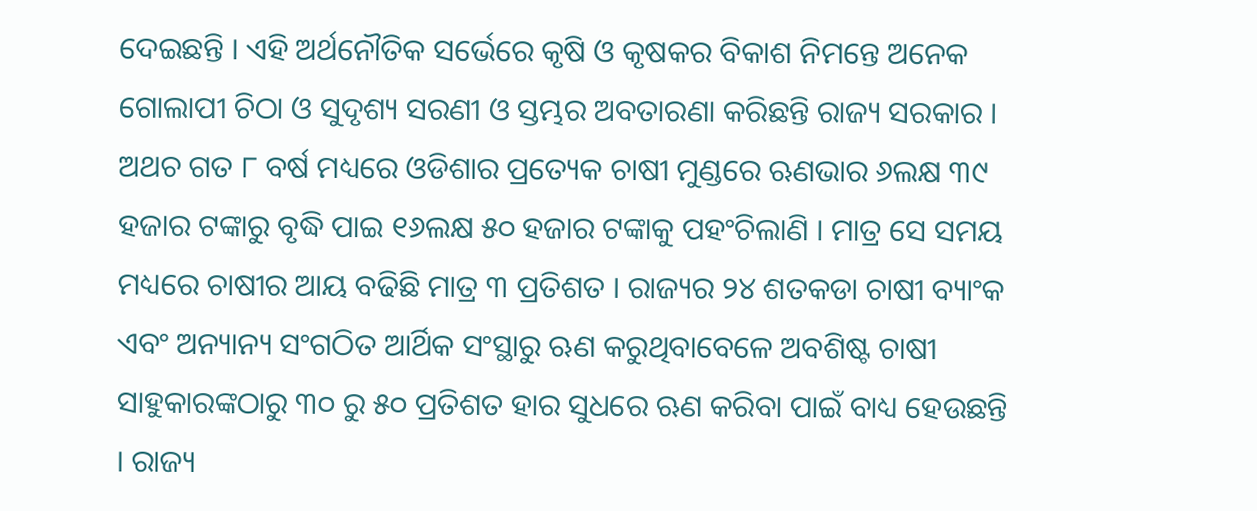ଦେଇଛନ୍ତି । ଏହି ଅର୍ଥନୌତିକ ସର୍ଭେରେ କୃଷି ଓ କୃଷକର ବିକାଶ ନିମନ୍ତେ ଅନେକ ଗୋଲାପୀ ଚିଠା ଓ ସୁଦୃଶ୍ୟ ସରଣୀ ଓ ସ୍ତମ୍ଭର ଅବତାରଣା କରିଛନ୍ତି ରାଜ୍ୟ ସରକାର ।
ଅଥଚ ଗତ ୮ ବର୍ଷ ମଧ୍ୟରେ ଓଡିଶାର ପ୍ରତ୍ୟେକ ଚାଷୀ ମୁଣ୍ଡରେ ଋଣଭାର ୬ଲକ୍ଷ ୩୯ ହଜାର ଟଙ୍କାରୁ ବୃଦ୍ଧି ପାଇ ୧୬ଲକ୍ଷ ୫୦ ହଜାର ଟଙ୍କାକୁ ପହଂଚିଲାଣି । ମାତ୍ର ସେ ସମୟ ମଧ୍ୟରେ ଚାଷୀର ଆୟ ବଢିଛି ମାତ୍ର ୩ ପ୍ରତିଶତ । ରାଜ୍ୟର ୨୪ ଶତକଡା ଚାଷୀ ବ୍ୟାଂକ ଏବଂ ଅନ୍ୟାନ୍ୟ ସଂଗଠିତ ଆର୍ଥିକ ସଂସ୍ଥାରୁ ଋଣ କରୁଥିବାବେଳେ ଅବଶିଷ୍ଟ ଚାଷୀ ସାହୁକାରଙ୍କଠାରୁ ୩୦ ରୁ ୫୦ ପ୍ରତିଶତ ହାର ସୁଧରେ ଋଣ କରିବା ପାଇଁ ବାଧ୍ୟ ହେଉଛନ୍ତି । ରାଜ୍ୟ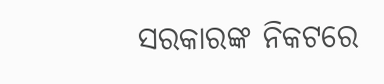ସରକାରଙ୍କ ନିକଟରେ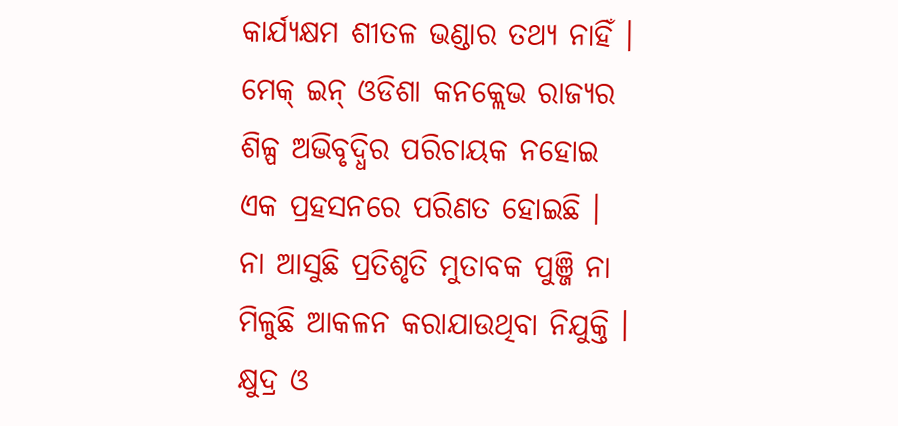କାର୍ଯ୍ୟକ୍ଷମ ଶୀତଳ ଭଣ୍ଡାର ତଥ୍ୟ ନାହିଁ । ମେକ୍ ଇନ୍ ଓଡିଶା କନକ୍ଲେଭ ରାଜ୍ୟର ଶିଳ୍ପ ଅଭିବୃଦ୍ଧିର ପରିଚାୟକ ନହୋଇ ଏକ ପ୍ରହସନରେ ପରିଣତ ହୋଇଛି । ନା ଆସୁଛି ପ୍ରତିଶୃତି ମୁତାବକ ପୁଞ୍ଜି ନା ମିଳୁଛି ଆକଳନ କରାଯାଉଥିବା ନିଯୁକ୍ତି । କ୍ଷୁଦ୍ର ଓ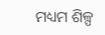ମଧ୍ୟମ ଶିଳ୍ପ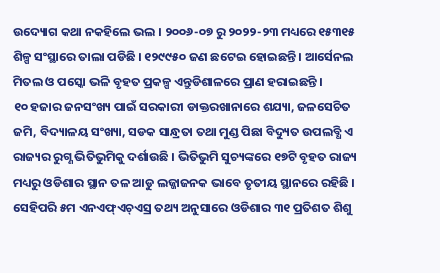ଉଦ୍ୟୋଗ କଥା ନକହିଲେ ଭଲ । ୨୦୦୬-୦୭ ରୁ ୨୦୨୨-୨୩ ମଧ୍ୟରେ ୧୫୩୧୫ ଶିଳ୍ପ ସଂସ୍ଥାରେ ତାଲା ପଡିଛି । ୧୨୯୯୫୦ ଜଣ ଛଟେଇ ହୋଇଛନ୍ତି । ଆର୍ସେନଲ ମିତଲ ଓ ପସ୍କୋ ଭଳି ବୃହତ ପ୍ରକଳ୍ପ ଏନ୍ତୁଡିଶାଳରେ ପ୍ରାଣ ହରାଇଛନ୍ତି ।
୧୦ ହଜାର ଜନସଂଖ୍ୟ ପାଇଁ ସରକାରୀ ଡାକ୍ତରଖାନାରେ ଶଯ୍ୟା, ଜଳସେଚିତ ଜମି, ବିଦ୍ୟାଳୟ ସଂଖ୍ୟା, ସଡକ ସାନ୍ଧ୍ରତା ତଥା ମୁଣ୍ଡ ପିଛା ବିଦ୍ୟୁତ ଉପଲବ୍ଧି ଏ ରାଜ୍ୟର ରୁଗ୍ଣ ଭିତିଭୁମିକୁ ଦର୍ଶାଉଛି । ଭିତିଭୁମି ସୁଚ୍ୟଙ୍କରେ ୧୭ଟି ବୃହତ ରାଜ୍ୟ ମଧ୍ୟରୁ ଓଡିଶାର ସ୍ଥାନ ତଳ ଆଡୁ ଲଜ୍ଜାଜନକ ଭାବେ ତୃତୀୟ ସ୍ଥାନରେ ରହିଛି । ସେହିପରି ୫ମ ଏନଏଫ୍ଏଚ୍ଏସ୍ର ତଥ୍ୟ ଅନୁସାରେ ଓଡିଶାର ୩୧ ପ୍ରତିଶତ ଶିଶୁ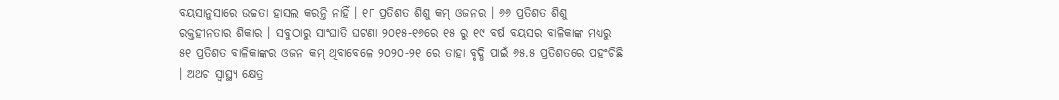ବୟସାନୁସାରେ ଉଚ୍ଚତା ହାସଲ କରନ୍ତି ନାହିଁ । ୧୮ ପ୍ରତିଶତ ଶିଶୁ କମ୍ ଓଜନର । ୬୬ ପ୍ରତିଶତ ଶିଶୁ ରକ୍ତହୀନତାର ଶିକାର । ସବୁଠାରୁ ସାଂଘାତି ଘଟଣା ୨୦୧୫-୧୬ରେ ୧୫ ରୁ ୧୯ ବର୍ଷ ବୟସର ବାଳିକାଙ୍କ ମଧ୍ୟରୁ ୫୧ ପ୍ରତିଶତ ବାଳିକାଙ୍କର ଓଜନ କମ୍ ଥିବାବେଳେ ୨୦୨୦-୨୧ ରେ ତାହା ବୃଦ୍ଧି ପାଇଁ ୬୫.୫ ପ୍ରତିଶତରେ ପହଂଚିଛି । ଅଥଚ ସ୍ୱାସ୍ଥ୍ୟ କ୍ଷେତ୍ର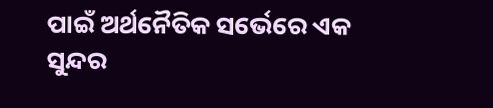ପାଇଁ ଅର୍ଥନୈତିକ ସର୍ଭେରେ ଏକ ସୁନ୍ଦର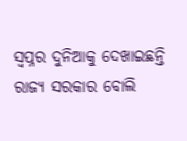ସ୍ୱପ୍ନର ଦୁନିଆକୁ ଦେଖାଇଛନ୍ତି ରାଜ୍ୟ ସରକାର ବୋଲି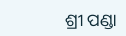ଶ୍ରୀ ପଣ୍ଡା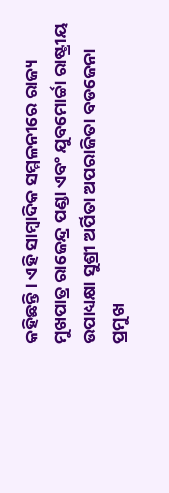କହିଛନ୍ତି । ଏହି ସାମ୍ବାଦିକ ସମ୍ମଳନୀରେ ରାଜ୍ୟ ମୁଖପାତ୍ର ରାଜେନ୍ଦ୍ର ପଣ୍ଡା ଏବଂ ଯୁବମୋର୍ଚ୍ଚା ରାଷ୍ଟ୍ରୀୟ ଉପାଧ୍ୟକ୍ଷା ସୁଶ୍ରୀ ଅର୍ପିତା ଅପରାଜିତା ବଡଜେନା ପ୍ରମୁଖ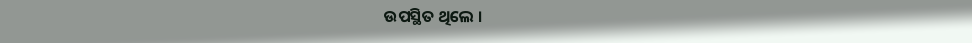ଉପସ୍ଥିତ ଥିଲେ ।